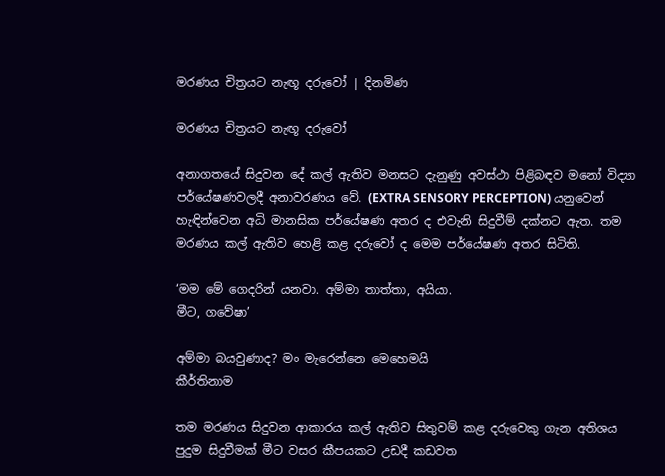මරණය චිත්‍රයට නැඟූ දරුවෝ | දිනමිණ

මරණය චිත්‍රයට නැඟූ දරුවෝ

අනාගතයේ සිදුවන දේ කල් ඇතිව මනසට දැනුණු අවස්ථා පිළිබඳව මනෝ විද්‍යා පර්යේෂණවලදී අනාවරණය වේ. (EXTRA SENSORY PERCEPTION) යනුවෙන් හැඳින්වෙන අධි මානසික පර්යේෂණ අතර ද එවැනි සිදුවීම් දක්නට ඇත. තම මරණය කල් ඇතිව හෙළි කළ දරුවෝ ද මෙම පර්යේෂණ අතර සිටිති.

‘මම මේ ගෙදරින් යනවා. අම්මා තාත්තා, අයියා.
මීට, ගවේෂා’

අම්මා බයවුණාද? මං මැරෙන්නෙ මෙහෙමයි
කීර්තිනාම

තම මරණය සිදුවන ආකාරය කල් ඇතිව සිතුවම් කළ දරුවෙකු ගැන අතිශය පුදුම සිදුවීමක් මීට වසර කීපයකට උඩදී කඩවත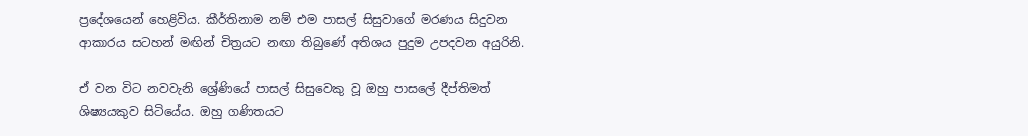ප්‍රදේශයෙන් හෙළිවිය. කීර්තිනාම නම් එම පාසල් සිසුවාගේ මරණය සිදුවන ආකාරය සටහන් මඟින් චිත්‍රයට නඟා තිබුණේ අතිශය පුදුම උපදවන අයුරිනි.

ඒ වන විට නවවැනි ශ්‍රේණියේ පාසල් සිසුවෙකු වූ ඔහු පාසලේ දීප්තිමත් ශිෂ්‍යයකුව සිටියේය. ඔහු ගණිතයට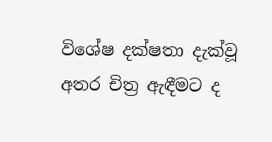විශේෂ දක්ෂතා දැක්වූ අතර චිත්‍ර ඇඳීමට ද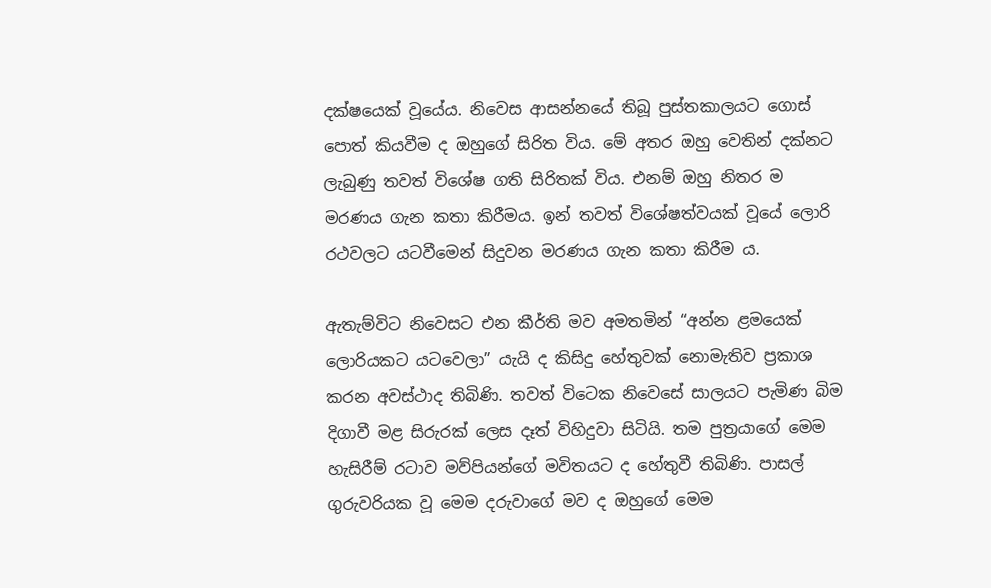දක්ෂයෙක් වූයේය. නිවෙස ආසන්නයේ තිබූ පුස්තකාලයට ගොස් පොත් කියවීම ද ඔහුගේ සිරිත විය. මේ අතර ඔහු වෙතින් දක්නට ලැබුණු තවත් විශේෂ ගති සිරිතක් විය. එනම් ඔහු නිතර ම මරණය ගැන කතා කිරීමය. ඉන් තවත් විශේෂත්වයක් වූයේ ලොරි රථවලට යටවීමෙන් සිදුවන මරණය ගැන කතා කිරීම ය.

ඇතැම්විට නිවෙසට එන කීර්ති මව අමතමින් “අන්න ළමයෙක් ලොරියකට යටවෙලා” යැයි ද කිසිදු හේතුවක් නොමැතිව ප්‍රකාශ කරන අවස්ථාද තිබිණි. තවත් විටෙක නිවෙසේ සාලයට පැමිණ බිම දිගාවී මළ සිරුරක් ලෙස දෑත් විහිදුවා සිටියි. තම පුත්‍රයාගේ මෙම හැසිරීම් රටාව මව්පියන්ගේ මවිතයට ද හේතුවී තිබිණි. පාසල් ගුරුවරියක වූ මෙම දරුවාගේ මව ද ඔහුගේ මෙම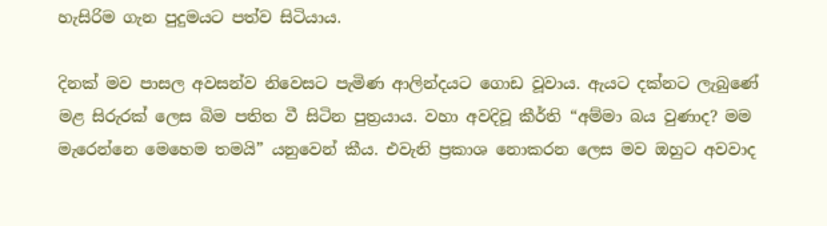හැසිරිම ගැන පුදුමයට පත්ව සිටියාය.

දිනක් මව පාසල අවසන්ව නිවෙසට පැමිණ ආලින්දයට ගොඩ වූවාය. ඇයට දක්නට ලැබුණේ මළ සිරුරක් ලෙස බිම පතිත වී සිටින පුත්‍රයාය. වහා අවදිවූ කීර්ති “අම්මා බය වුණාද? මම මැරෙන්නෙ මෙහෙම තමයි” යනුවෙන් කීය. එවැනි ප්‍රකාශ නොකරන ලෙස මව ඔහුට අවවාද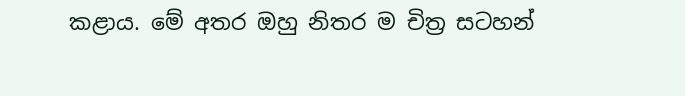කළාය. මේ අතර ඔහු නිතර ම චිත්‍ර සටහන්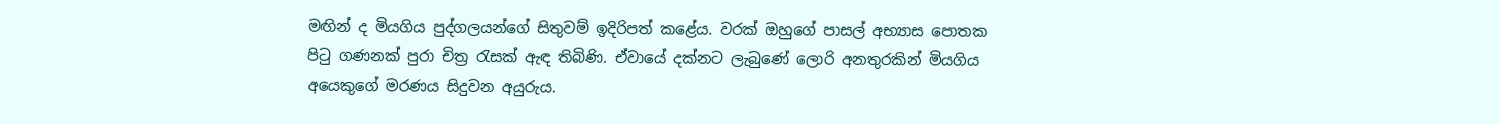මඟින් ද මියගිය පුද්ගලයන්ගේ සිතුවම් ඉදිරිපත් කළේය. වරක් ඔහුගේ පාසල් අභ්‍යාස පොතක පිටු ගණනක් පුරා චිත්‍ර රැසක් ඇඳ තිබිණි. ඒවායේ දක්නට ලැබුණේ‍ ලොරි අනතුරකින් මියගිය අයෙකුගේ මරණය සිදුවන අයුරුය.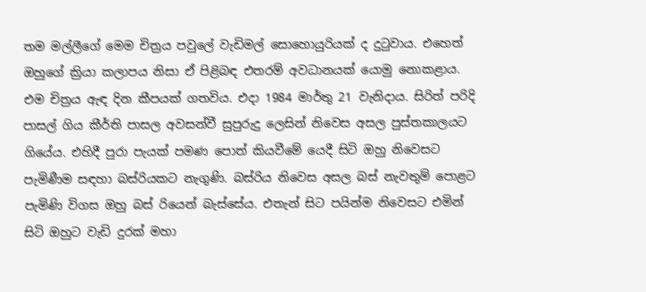තම මල්ලීගේ මෙම චිත්‍රය පවුලේ වැඩිමල් සොහොයුරියක් ද දුටුවාය. එහෙත් ඔහුගේ ක්‍රියා කලාපය නිසා ඒ පිළිබඳ එතරම් අවධානයක් යොමු නොකළාය. එම චිත්‍රය ඇඳ දින කීපයක් ගතවිය. එදා 1984 මාර්තු 21 වැනිදාය. සිරිත් පරිදි පාසල් ගිය කීර්ති පාසල අවසන්වී සුපුරුදු ලෙසින් නිවෙස අසල පුස්තකාලයට ගියේය. එහිදී පුරා පැයක් පමණ පොත් කියවීමේ යෙදී සිටි ඔහු නිවෙසට පැමිණීම සඳහා බස්රියකට නැගුණි. බස්රිය නිවෙස අසල බස් නැවතුම් පොළට පැමිණි විගස ඔහු බස් රියෙන් බැස්සේය. එතැන් සිට පයින්ම නිවෙසට එමින් සිටි ඔහුට වැඩි දුරක් මහා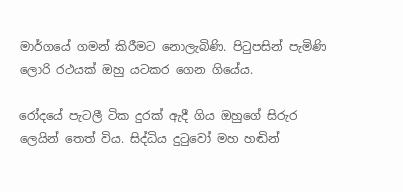මාර්ගයේ ගමන් කිරීමට නොලැබිණි. පිටුපසින් පැමිණි ලොරි රථයක් ඔහු යටකර ගෙන ගියේය.

රෝදයේ පැටලී ටික දුරක් ඇදී ගිය ඔහුගේ සිරුර ලෙයින් තෙත් විය. සිද්ධිය දුටුවෝ මහ හඬින්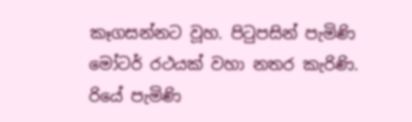කෑගසන්නට වූහ. පිටුපසින් පැමිණි මෝටර් රථයක් වහා නතර කැරිණි. රියේ පැමිණි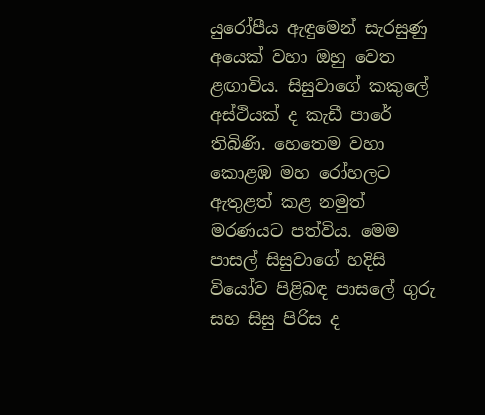යුරෝපීය ඇඳුමෙන් සැරසුණු අයෙක් වහා ඔහු වෙත ළඟාවිය. සිසුවාගේ කකුලේ අස්ථියක් ද කැඩී පාරේ තිබිණි. හෙතෙම වහා කොළඹ මහ රෝහලට ඇතුළත් කළ නමුත් මරණයට පත්විය. මෙම පාසල් සිසුවාගේ හදිසි වියෝව පිළිබඳ පාසලේ ගුරු සහ සිසු පිරිස ද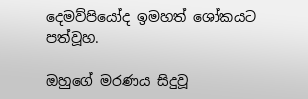දෙමව්පියෝද ඉමහත් ශෝකයට පත්වූහ.

ඔහුගේ මරණය සිදුවූ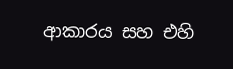ආකාරය සහ එහි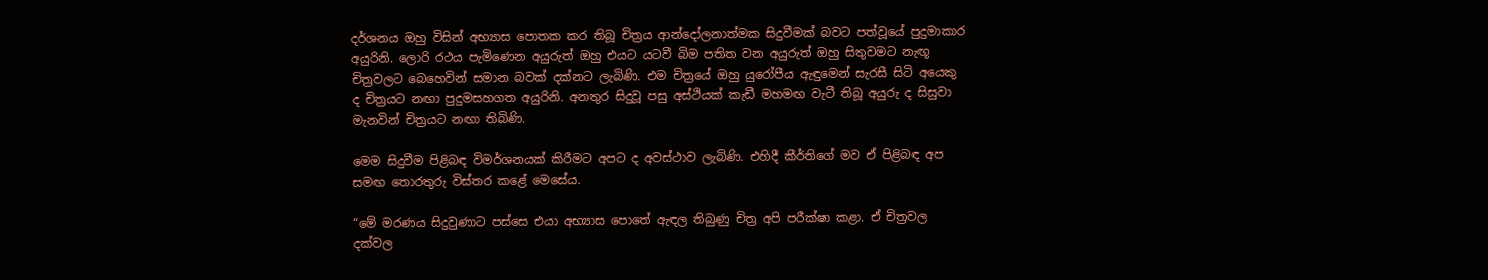දර්ශනය ඔහු විසින් අභ්‍යාස පොතක කර තිබූ චිත්‍රය ආන්දෝලනාත්මක සිදුවීමක් බවට පත්වූයේ පුදුමාකාර අයුරිනි. ලොරි රථය පැමිණෙන අයුරුත් ඔහු එයට යටවී බිම පතිත වන අයුරුත් ඔහු සිතුවමට නැඟූ චිත්‍රවලට බෙහෙවින් සමාන බවක් දක්නට ලැබිණි. එම චිත්‍රයේ ඔහු යුරෝපීය ඇඳුමෙන් සැරසී සිටි අයෙකු ද චිත්‍රයට නඟා පුදුමසහගත අයුරිනි. අනතුර සිදුවූ පසු අස්ථියක් කැඩී මහමඟ වැටී තිබූ අයුරු ද සිසුවා මැනවින් චිත්‍රයට නඟා තිබිණි.

මෙම සිදුවීම පිළිබඳ විමර්ශනයක් කිරීමට අපට ද අවස්ථාව ලැබිණි. එහිදී කීර්තිගේ මව ඒ පිළිබඳ අප සමඟ තොරතුරු විස්තර කළේ මෙසේය.

“මේ මරණය සිදුවුණාට පස්සෙ එයා අභ්‍යාස පොතේ ඇඳල තිබුණු චිත්‍ර අපි පරීක්ෂා කළා. ඒ චිත්‍රවල දක්වල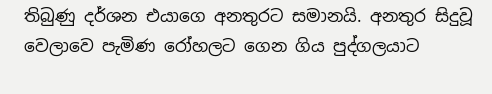තිබුණු දර්ශන එයාගෙ අනතුරට සමානයි. අනතුර සිදුවූ වෙලාවෙ පැමිණ රෝහලට ගෙන ගිය පුද්ගලයාට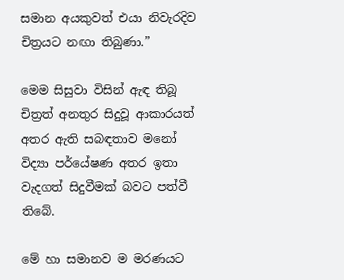සමාන අයකුවත් එයා නිවැරදිව චිත්‍රයට නඟා තිබුණා.”

මෙම සිසුවා විසින් ඇඳ තිබූ චිත්‍රත් අනතුර සිදුවූ ආකාරයත් අතර ඇති සබඳතාව ම‍නෝ විද්‍යා පර්යේෂණ අතර ඉතා වැදගත් සිදුවීමක් බවට පත්වී තිබේ.

මේ හා සමානව ම මරණයට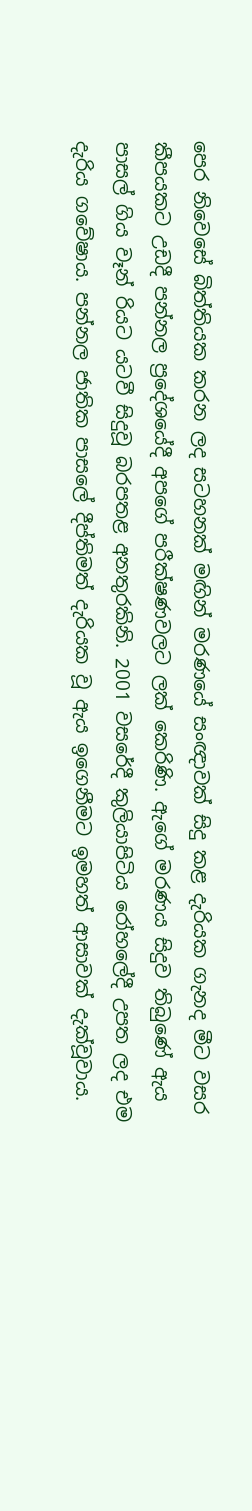පෙර නිවෙසේ බිත්තියක කරන ලද සටහනක් මඟින් මරණයේ සංඥාවක් සිදු කළ දැරියක ගැනද මීට වසර කීපයකට උඩදී පන්නල ප්‍රදේශයේදී අපගේ පරීක්ෂණවලට ලක් කෙරිණි. ඇගේ මරණය සිදුව තිබුණේ ඇය පාසල් ගිය වෑන් රියට යටවී සිදුවූ බරපතළ අනතුරකිනි. 2001 වසරේදී කුලියාපිටිය රෝහලේදී උපත ලද එම දැරිය ගවේෂාය. පන්නල ජාතික පාසලේ දීප්තිමත් දැරියක වූ ඇය ඉගෙනීමට ඉමහත් ආසාවක් දැක්වූවාය.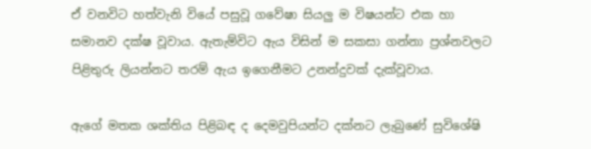ඒ වනවිට හත්වැනි වියේ පසුවූ ගවේෂා සියලු ම විෂයන්ට එක හා සමානව දක්ෂ වූවාය. ඇතැම්විට ඇය විසින් ම සකසා ගන්නා ප්‍රශ්නවලට පිළිතුරු ලියන්නට තරම් ඇය ඉගෙනීමට උනන්දුවක් දැක්වූවාය.

ඇගේ මතක ශක්තිය පිළිබඳ ද දෙමවුපියන්ට දක්නට ලැබුණේ සුවිශේෂි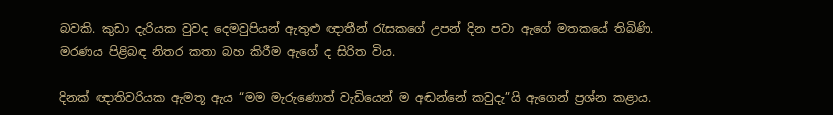බවකි. කුඩා දැරියක වුවද දෙමවුපියන් ඇතුළු ඥාතීන් රැසකගේ උපන් දින පවා ඇගේ මතකයේ තිබිණි. මරණය පිළිබඳ නිතර කතා බහ කිරීම ඇගේ ද සිරිත විය.

දිනක් ඥාතිවරියක ඇමතූ ඇය “මම මැරුණොත් වැඩියෙන් ම අඬන්නේ කවුදැ”යි ඇගෙන් ප්‍රශ්න කළාය.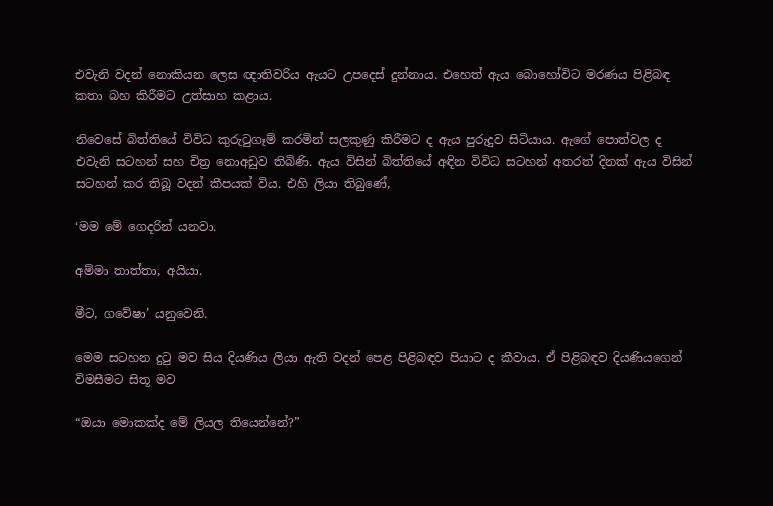එවැනි වදන් නොකියන ලෙස ඥාතිවරිය ඇයට උපදෙස් දුන්නාය. එහෙත් ඇය බොහෝවිට මරණය පිළිබඳ කතා බහ කිරීමට උත්සාහ කළාය.

නිවෙසේ බිත්තියේ විවිධ කුරුටුගෑම් කරමින් සලකුණු කිරීමට ද ඇය පුරුදුව සිටියාය. ඇගේ පොත්වල ද එවැනි සටහන් සහ චිත්‍ර නොඅඩුව තිබිණි. ඇය විසින් බිත්ති‍යේ අඳින විවිධ සටහන් අතරත් දිනක් ඇය විසින් සටහන් කර තිබූ වදන් කීපයක් විය. එහි ලියා තිබුණේ,

‘මම මේ ගෙදරින් යනවා.

අම්මා තාත්තා, අයියා.

මීට, ගවේෂා’ යනුවෙනි.

මෙම සටහන දුටු මව සිය දියණිය ලියා ඇති වදන් පෙළ පිළිබඳව පියාට ද කීවාය. ඒ පිළිබඳව දියණියගෙන් විමසීමට සිතූ මව

“ඔයා මොකක්ද මේ ලියල තියෙන්නේ?”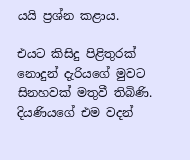යයි ප්‍රශ්න කළාය.

එයට කිසිදු පිළිතුරක් නොදුන් දැරියගේ මුවට සිනහවක් මතුවී තිබිණි. දියණියගේ එම වදන්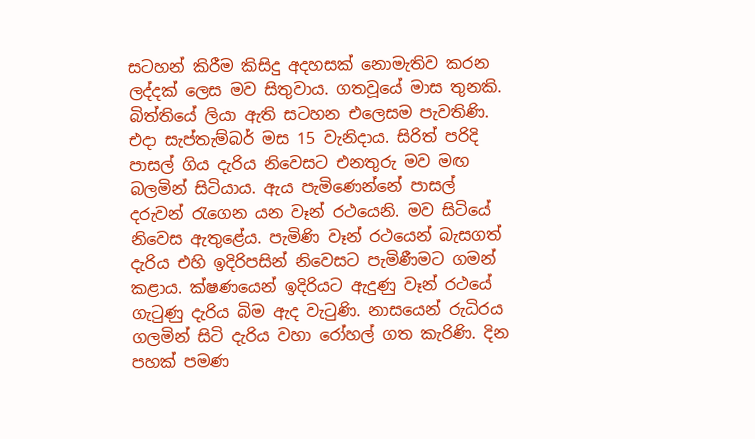සටහන් කිරීම කිසිදු අදහසක් නොමැතිව කරන ලද්දක් ලෙස මව සිතුවාය. ගතවූයේ මාස තුනකි. බිත්තියේ ලියා ඇති සටහන එලෙසම පැවතිණි. එදා සැප්තැම්බර් මස 15 වැනිදාය. සිරිත් පරිදි පාසල් ගිය දැරිය නිවෙසට එනතුරු මව මඟ බලමින් සිටියාය. ඇය පැමිණෙන්නේ පාසල් දරුවන් රැගෙන යන වෑන් රථයෙනි. මව සිටියේ නිවෙස ඇතුළේය. පැමිණි වෑන් රථයෙන් බැසගත් දැරිය එහි ඉදිරිපසින් නිවෙසට පැමිණීමට ගමන් කළාය. ක්ෂණයෙන් ඉදිරියට ඇදුණු වෑන් රථයේ ගැටුණු දැරිය බිම ඇද වැටුණි. නාසයෙන් රුධිරය ගලමින් සිටි දැරිය වහා රෝහල් ගත කැරිණි. දින පහක් පමණ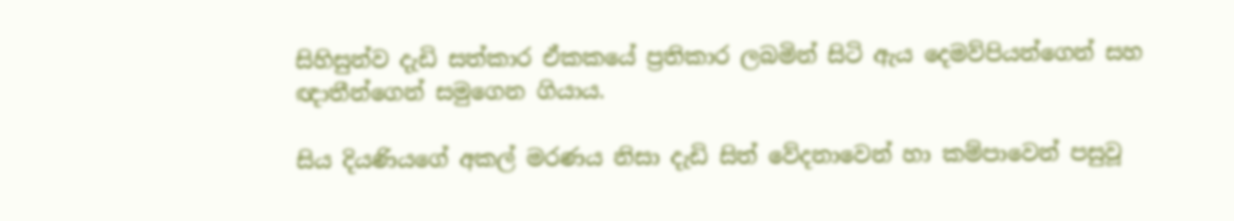සිහිසුන්ව දැඩි සත්කාර ඒකකයේ ප්‍රතිකාර ලබමින් සිටි ඇය දෙමව්පියන්ගෙන් සහ ඥාතීන්ගෙන් සමුගෙන ගියාය.

සිය දියණියගේ අකල් මරණය නිසා දැඩි සිත් වේදනාවෙන් හා කම්පාවෙන් පසුවූ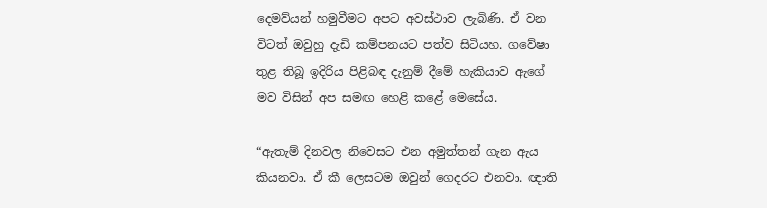දෙමව්යන් හමුවීමට අපට අවස්ථාව ලැබිණි. ඒ වන විටත් ඔවුහු දැඩි කම්පනයට පත්ව සිටියහ. ගවේෂා තුළ තිබූ ඉදිරිය පිළිබඳ දැනුම් දීමේ හැකියාව ඇගේ මව විසින් අප සමඟ හෙළි කළේ මෙසේය.

“ඇතැම් දිනවල නිවෙසට එන අමුත්තන් ගැන ඇය කියනවා. ඒ කී ලෙසටම ඔවුන් ගෙදරට එනවා. ඥාති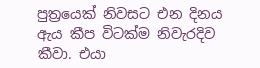පුත්‍රයෙක් නිවසට එන දිනය ඇය කීප විටක්ම නිවැරදිව කීවා. එයා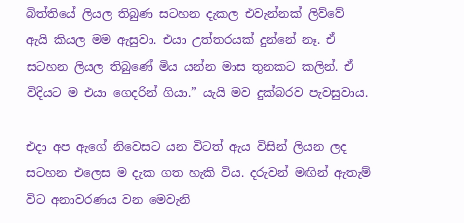බිත්තියේ ලියල තිබුණ සටහන දැකල එවැන්නක් ලිව්වේ ඇයි කියල මම ඇසුවා. එයා උත්තරයක් දුන්නේ නෑ. ඒ සටහන ලියල තිබුණේ මිය යන්න මාස තුනකට කලින්. ඒ විදියට ම එයා ගෙදරින් ගියා.” යැයි මව දුක්බරව පැවසුවාය.

එදා අප ඇගේ නිවෙසට යන විටත් ඇය විසින් ලියන ලද සටහන එලෙස ම දැක ගත හැකි විය. දරුවන් මඟින් ඇතැම් විට අනාවරණය වන මෙවැනි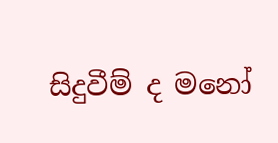සිදුවීම් ද මනෝ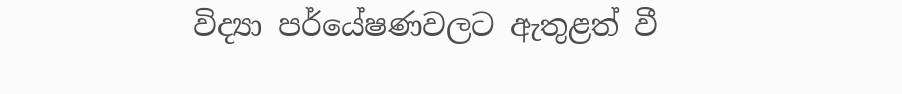විද්‍යා පර්යේෂණවලට ඇතුළත් වී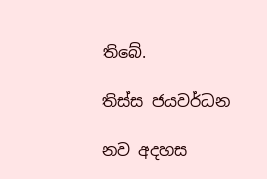තිබේ.

තිස්ස ජයවර්ධන

නව අදහස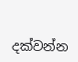දක්වන්න